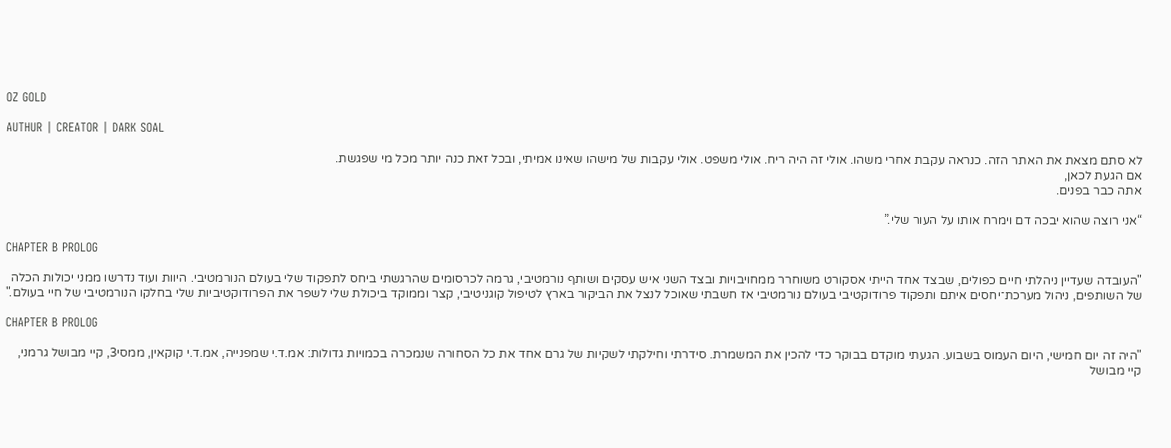OZ GOLD

AUTHUR | CREATOR | DARK SOAL

לא סתם מצאת את האתר הזה. כנראה עקבת אחרי משהו. אולי זה היה ריח. אולי משפט. אולי עקבות של מישהו שאינו אמיתי, ובכל זאת כנה יותר מכל מי שפגשת.
אם הגעת לכאן,
אתה כבר בפנים.

“אני רוצה שהוא יבכה דם וימרח אותו על העור שלי.”

CHAPTER B PROLOG

"העובדה שעדיין ניהלתי חיים כפולים, שבצד אחד הייתי אסקורט משוחרר ממחויבויות ובצד השני איש עסקים ושותף נורמטיבי, גרמה לכרסומים שהרגשתי ביחס לתפקוד שלי בעולם הנורמטיבי. היוות ועוד נדרשו ממני יכולות הכלה של השותפים, ניהול מערכת־יחסים איתם ותפקוד פרודוקטיבי בעולם נורמטיבי אז חשבתי שאוכל לנצל את הביקור בארץ לטיפול קוגניטיבי, קצר וממוקד ביכולת שלי לשפר את הפרודוקטיביות שלי בחלקו הנורמטיבי של חיי בעולם."

CHAPTER B PROLOG

"היה זה יום חמישי, היום העמוס בשבוע. הגעתי מוקדם בבוקר כדי להכין את המשמרת. סידרתי וחילקתי לשקיות של גרם אחד את כל הסחורה שנמכרה בכמויות גדולות: אמ.ד.י שמפנייה, אמ.ד.י קוקאין, ממסי3, קיי מבושל גרמני, קיי מבושל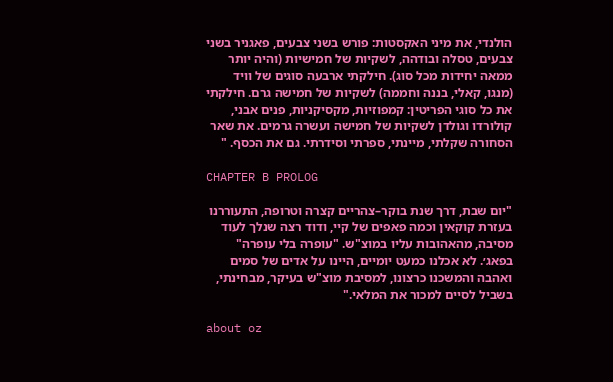הולנדי, את מיני האקסטות: פורש בשני צבעים, פאגניר בשני צבעים, טסלה ובודהה, לשקיות של חמישיות (והיה יותר ממאה יחידות מכל סוג). חילקתי ארבעה סוגים של וויד (מנגו, קאלי, בננה וחממה) לשקיות של חמישה גרם. חילקתי את כל סוגי הפריטין: קמפוזיות, מקסיקניות, פנים אבני, קולורדו וגולדן לשקיות של חמישה ועשרה גרמים. את שאר הסחורה שקלתי, מיינתי, ספרתי וסידרתי. גם את הכסף. "

CHAPTER B PROLOG

"יום שבת, דרך שנת בוקר–צהריים קצרה וטרופה, התעוררנו בעזרת קוקאין וכמה פאפים של קיי, ודוד רצה שנלך לעוד מסיבה, מהאהובות עליו במוצ"ש. "עופרה בלי עופרה" בפאג׳. לא אכלנו כמעט יומיים, היינו על אדים של סמים ואהבה והמשכנו כרצונו, למסיבת מוצ"ש בעיקר, מבחינתי, בשביל לסיים למכור את המלאי."

about oz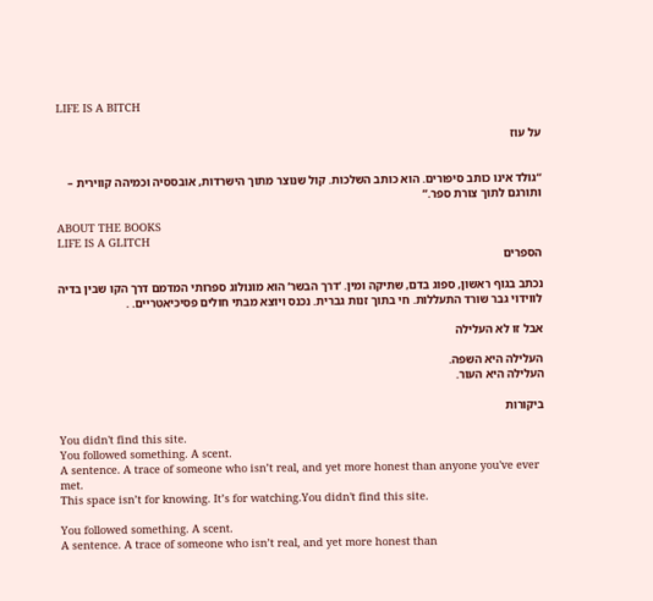LIFE IS A BITCH

על עוז


“גולד אינו כותב סיפורים. הוא כותב השלכות. קול שנוצר מתוך הישרדות, אובססיה וכמיהה קווירית – ותורגם לתוך צורת ספר.”

ABOUT THE BOOKS
LIFE IS A GLITCH
הספרים

נכתב בגוף ראשון, ספוג בדם, שתיקה ומין. ‘דרך הבשר’ הוא מונולוג ספרותי המדמם דרך הקו שבין בדיה לווידוי גבר שורד התעללות. חי בתוך זנות גברית. נכנס ויוצא מבתי חולים פסיכיאטריים. .

אבל זו לא העלילה

העלילה היא השפה.
העלילה היא העור.

ביקורות

You didn't find this site.
You followed something. A scent.
A sentence. A trace of someone who isn’t real, and yet more honest than anyone you've ever met.
This space isn’t for knowing. It’s for watching.You didn't find this site.

You followed something. A scent.
A sentence. A trace of someone who isn’t real, and yet more honest than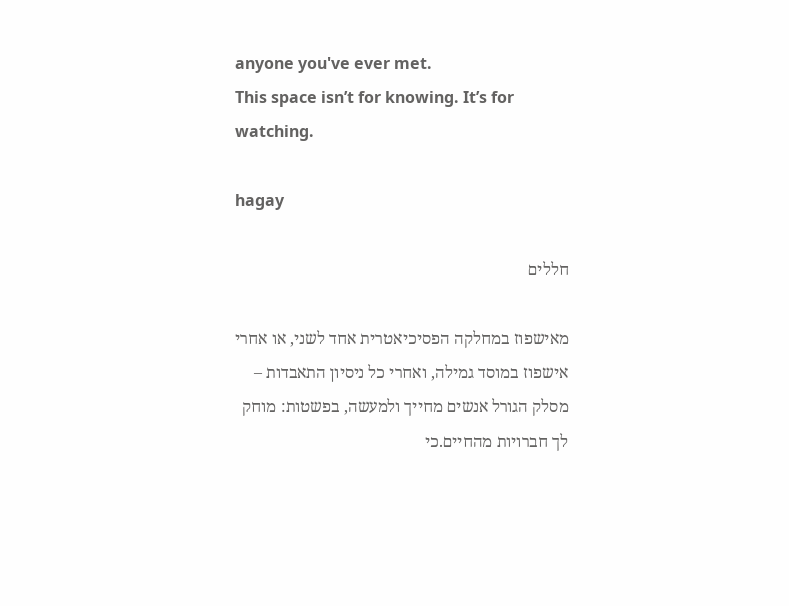anyone you've ever met.
This space isn’t for knowing. It’s for watching.

hagay

חללים

מאישפוז במחלקה הפסיכיאטרית אחד לשני, או אחרי אישפוז במוסד גמילה, ואחרי כל ניסיון התאבדות – מסלק הגורל אנשים מחייך ולמעשה, בפשטות: מוחק לך חברויות מהחיים.כי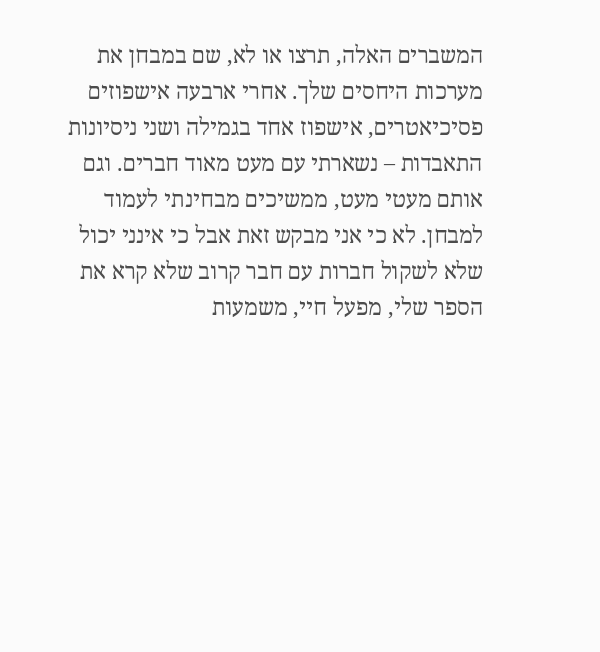המשברים האלה, תרצו או לא, שם במבחן את מערכות היחסים שלך. אחרי ארבעה אישפוזים פסיכיאטרים, אישפוז אחד בגמילה ושני ניסיונות התאבדות – נשארתי עם מעט מאוד חברים. וגם אותם מעטי מעט, ממשיכים מבחינתי לעמוד למבחן. לא כי אני מבקש זאת אבל כי אינני יכול שלא לשקול חברות עם חבר קרוב שלא קרא את הספר שלי, מפעל חיי, משמעות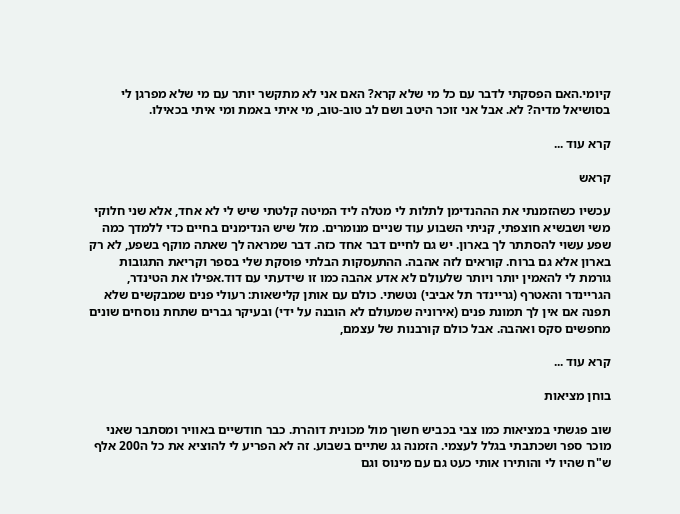קיומי.האם הפסקתי לדבר עם כל מי שלא קרא? האם אני לא מתקשר יותר עם מי שלא מפרגן לי בסושיאל מדיה? לא. אבל אני זוכר היטב ושם לב טוב-טוב, מי איתי באמת ומי איתי בכאילו.

קרא עוד ...

קראש

עכשיו כשהזמנתי את הההנדימן לתלות לי מטלה ליד המיטה קלטתי שיש לי לא אחד, אלא שני חלוקי משי ושבשיא חוצפתי, קניתי השבוע עוד שניים מנומרים. מזל שיש הנדימנים בחיים כדי ללמדך כמה שפע עשוי להסתתר לך בארון. יש גם לחיים דבר אחד כזה. דבר שמראה לך שאתה מוקף בשפע, לא רק בארון אלא גם ברוח. קוראים לזה אהבה. ההתעסקות הבלתי פוסקת שלי בספר וקריאת התגובות גורמת לי להאמין יותר ויותר שלעולם לא אדע אהבה כמו זו שידעתי עם דוד.אפילו את הטינדר, הגריינדר והאטרף (גריינדר תל אביבי) נטשתי. כולם עם אותן קלישאות: רעולי פנים שמבקשים שלא תפנה אם אין לך תמונת פנים (אירוניה שמעולם לא הובנה על ידי) ובעיקר גברים שתחת נוסחים שונים מחפשים סקס ואהבה. אבל כולם קורבנות של עצמם,

קרא עוד ...

בוחן מציאות

שוב פגשתי במציאות כמו צבי בכביש חשוך מול מכונית דוהרת. כבר חודשיים באוויר ומסתבר שאני מוכר ספר ושכתבתי בגלל לעצמי. הזמנה גג שתיים בשבוע. זה לא הפריע לי להוציא את כל ה200 אלף ש"ח שהיו לי והותירו אותי כעט גם עם מינוס וגם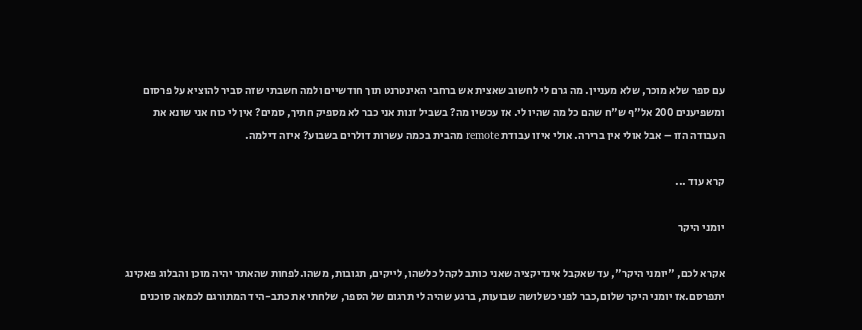עם ספר שלא מוכר, שלא מעניין. מה גרם לי לחשוב שאצית אש ברחבי האינטרנט תוך חודשיים ולמה חשבתי שזה סביר להוציא על פרסום ומשפיענים 200 אל"ף ש"ח שהם כל מה שהיו לי. אז עכשיו מה? בשביל זנות אני כבר לא מספיק חתיך, סמים? אין לי כוח אני שונא את העבודה הזו – אבל אולי אין ברירה. אולי איזו עבודת remote מהבית בכמה עשרות דולרים בשבוע? איזה דילמה.

קרא עוד ...

יומני היקר

אקרא לכם, "יומני היקר", עד שאקבל אינדיקציה שאני כותב לקהל כלשהו, לייקים, תגובות, משהו.לפחות שהאתר יהיה מוכן והבלוג פאקינג יתפרסם.אז יומני היקר שלום,כבר לפני כשלושה שבועות, ברגע שהיה לי תרגום של הספר, שלחתי את כתב-היד המתורגם לכמאה סוכנים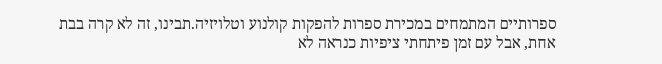ספרותיים המתמחים במכירת ספרות להפקות קולנוע וטלויזיה.תבינו, זה לא קרה בבת אחת, אבל עם זמן פיתחתי ציפיות כנראה לא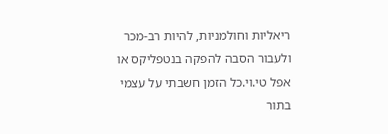ריאליות וחולמניות, להיות רב-מכר ולעבור הסבה להפקה בנטפליקס או אפל טי.וי.כל הזמן חשבתי על עצמי בתור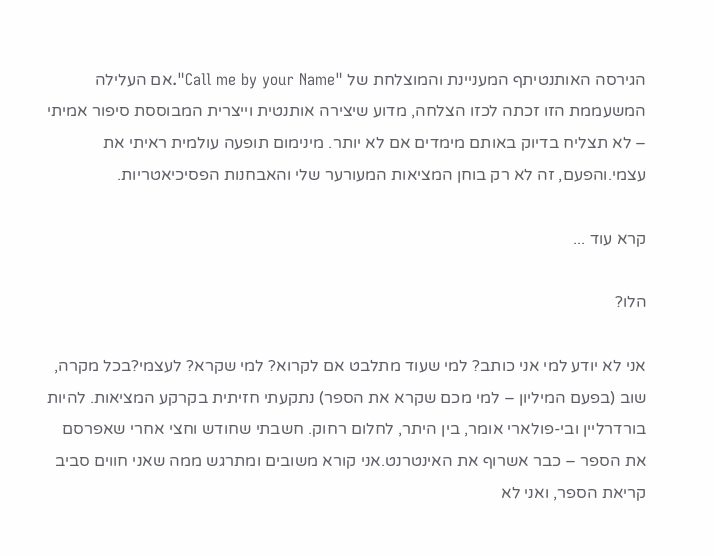הגירסה האותנטיתף המעניינת והמוצלחת של "Call me by your Name".אם העלילה המשעממת הזו זכתה לכזו הצלחה, מדוע שיצירה אותנטית וייצרית המבוססת סיפור אמיתי – לא תצליח בדיוק באותם מימדים אם לא יותר. מינימום תופעה עולמית ראיתי את עצמי.והפעם, זה לא רק בוחן המציאות המעורער שלי והאבחנות הפסיכיאטריות.

קרא עוד ...

הלו?

אני לא יודע למי אני כותב? למי שעוד מתלבט אם לקרוא? למי שקרא? לעצמי?בכל מקרה, שוב (בפעם המיליון – למי מכם שקרא את הספר) נתקעתי חזיתית בקרקע המציאות. להיות בורדרליין ובי-פולארי אומר, בין היתר, לחלום רחוק. חשבתי שחודש וחצי אחרי שאפרסם את הספר – כבר אשרוף את האינטרנט.אני קורא משובים ומתרגש ממה שאני חווים סביב קריאת הספר, ואני לא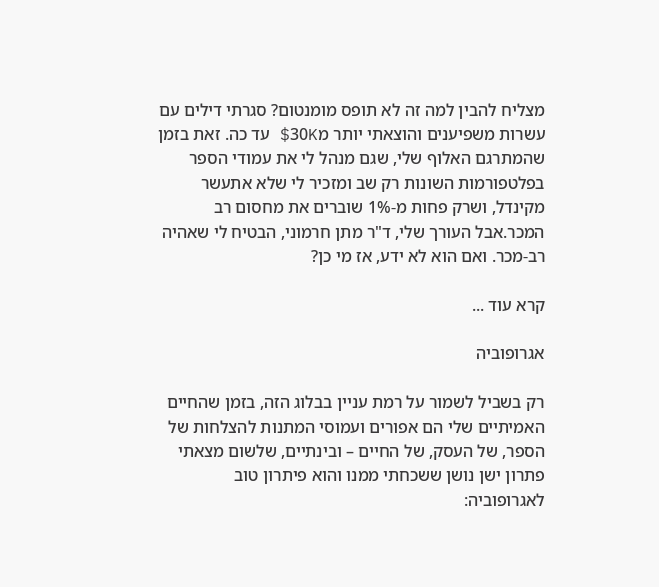מצליח להבין למה זה לא תופס מומנטום? סגרתי דילים עם עשרות משפיענים והוצאתי יותר מ30K$ עד כה. זאת בזמן שהמתרגם האלוף שלי, שגם מנהל לי את עמודי הספר בפלטפורמות השונות רק שב ומזכיר לי שלא אתעשר מקינדל, ושרק פחות מ-1% שוברים את מחסום רב המכר.אבל העורך שלי, ד"ר מתן חרמוני, הבטיח לי שאהיה רב-מכר. ואם הוא לא ידע, אז מי כן?

קרא עוד ...

אגרופוביה

רק בשביל לשמור על רמת עניין בבלוג הזה, בזמן שהחיים האמיתיים שלי הם אפורים ועמוסי המתנות להצלחות של הספר, של העסק, של החיים – ובינתיים, שלשום מצאתי פתרון ישן נושן ששכחתי ממנו והוא פיתרון טוב לאגרופוביה: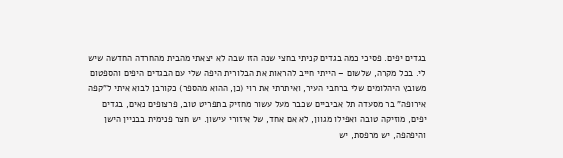בגדים יפים. פסיכי כמה בגדים קניתי בחצי שנה הזו שבה לא יצאתי מהבית מהחרדה החדשה שיש לי. בכל מקרה, שלשום – הייתי חייב להראות את הבלורית היפה שלי עם הבגדים היפים והספטום משובץ היהלומים שלי ברחבי העיר, ואיתרתי את רוי (כן, ההוא מהספר) כקורבן לבוא איתי ל"קפה אירופה" בר מסעדה תל אביביים שכבר מעל עשור מחזיק בתפריט טוב, פרצופים נאים, בגדים יפים, מוזיקה טובה ואפילו מגוון, לא אם אחד, של איזורי עישון. יש חצר פנימית בבניין הישן והיפהפה, יש מרפסת, יש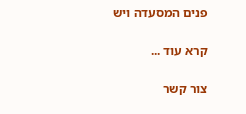פנים המסעדה ויש

קרא עוד ...

צור קשר